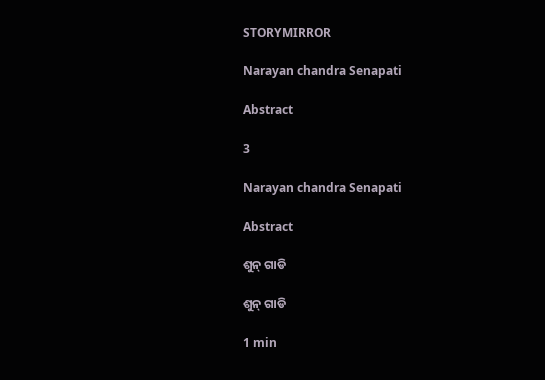STORYMIRROR

Narayan chandra Senapati

Abstract

3

Narayan chandra Senapati

Abstract

ଶୁନ୍ ଗାଡି

ଶୁନ୍ ଗାଡି

1 min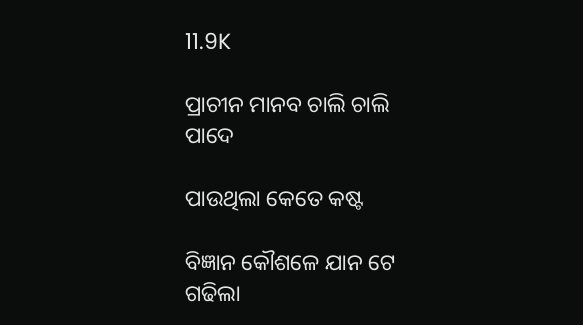11.9K

ପ୍ରାଚୀନ ମାନବ ଚାଲି ଚାଲି ପାଦେ

ପାଉଥିଲା କେତେ କଷ୍ଟ

ବିଜ୍ଞାନ କୌଶଳେ ଯାନ ଟେ ଗଢିଲା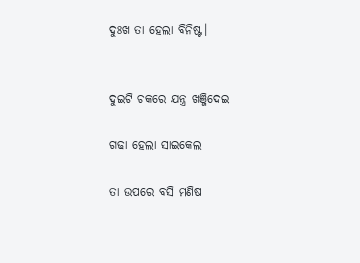ଦୁଃଖ ତା ହେଲା ବିନିଷ୍ଟ।


ଦୁଇଟି ଚକରେ ଯନ୍ତ୍ର ଖଞ୍ଜିଦେଇ

ଗଢା ହେଲା ସାଇକେଲ

ତା ଉପରେ ବସି ମଣିଷ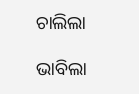ଚାଲିଲା

ଭାବିଲା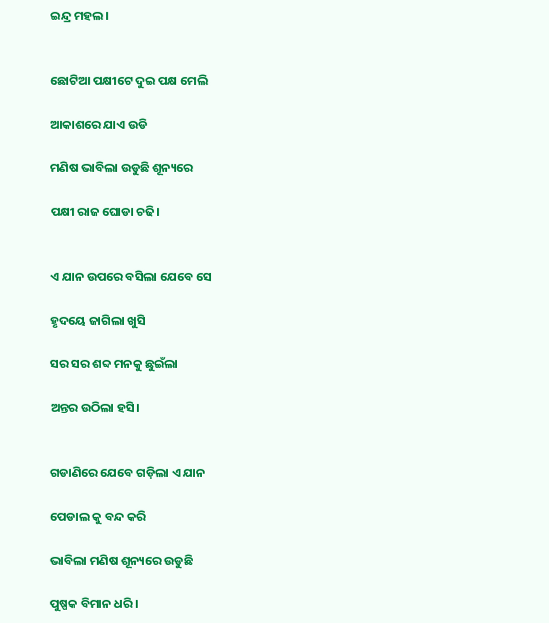ଇନ୍ଦ୍ର ମହଲ।


ଛୋଟିଆ ପକ୍ଷୀଟେ ଦୁଇ ପକ୍ଷ ମେଲି

ଆକାଶରେ ଯାଏ ଉଡି

ମଣିଷ ଭାବିଲା ଉଡୁଛି ଶୂନ୍ୟରେ

ପକ୍ଷୀ ରାଜ ଘୋଡା ଚଢି।


ଏ ଯାନ ଉପରେ ବସିଲା ଯେବେ ସେ

ହୃଦୟେ ଜାଗିଲା ଖୁସି

ସର ସର ଶବ୍ଦ ମନକୁ ଛୁଇଁଲା

ଅନ୍ତର ଉଠିଲା ହସି।


ଗଡାଣିରେ ଯେବେ ଗଡ଼ିଲା ଏ ଯାନ

ପେଡାଲ କୁ ବନ୍ଦ କରି

ଭାବିଲା ମଣିଷ ଶୂନ୍ୟରେ ଉଡୁଛି

ପୁଷ୍ପକ ବିମାନ ଧରି।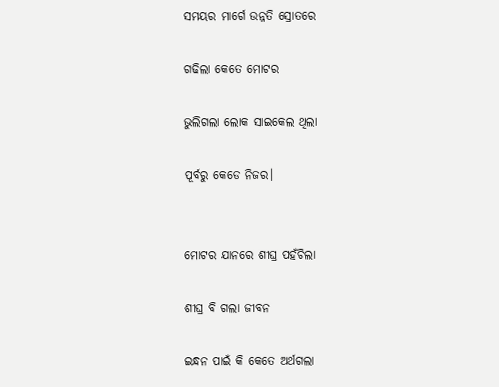ସମୟର ମାର୍ଗେ ଉନ୍ନତି ସ୍ରୋତରେ

ଗଢିଲା କେତେ ମୋଟର

ଭୁଲିଗଲା ଲୋକ ସାଇକେଲ ଥିଲା

ପୂର୍ବରୁ କେଡେ ନିଜର।


ମୋଟର ଯାନରେ ଶୀଘ୍ର ପହଁଚିଲା

ଶୀଘ୍ର ବି ଗଲା ଜୀବନ

ଇନ୍ଧନ ପାଇଁ କି କେତେ ଅର୍ଥଗଲା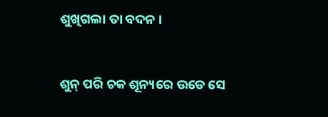ଶୁଖିଗଲା ତା ବଦନ।


ଶୁନ୍ ପରି ଚକ ଶୂନ୍ୟରେ ଉଡେ ସେ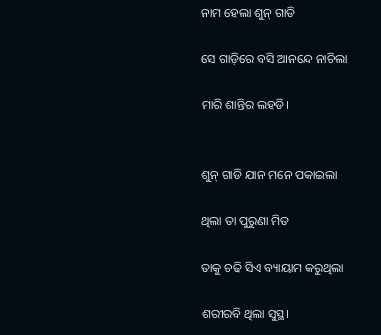ନାମ ହେଲା ଶୁନ୍ ଗାଡି

ସେ ଗାଡ଼ିରେ ବସି ଆନନ୍ଦେ ନାଚିଲା

ମାରି ଶାନ୍ତିର ଲହଡି।


ଶୁନ୍ ଗାଡି ଯାନ ମନେ ପକାଇଲା

ଥିଲା ତା ପୁରୁଣା ମିତ

ତାକୁ ଚଢି ସିଏ ବ୍ୟାୟାମ କରୁଥିଲା

ଶରୀରବି ଥିଲା ସୁସ୍ଥ।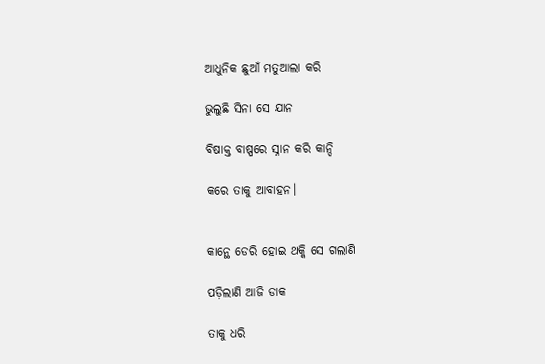ଆଧୁନିକ ଛୁଆଁ ମତୁଆଲା କରି

ଭୁଲୁଛି ସିନା ସେ ଯାନ

ବିଷାକ୍ତ ବାଷ୍ପରେ ସ୍ନାନ କରି କାନ୍ଦି

କରେ ତାକୁ ଆବାହନ।


କାନ୍ଥେ ଡେରି ହୋଇ ଥକ୍କି ସେ ଗଲାଣି

ପଡ଼ିଲାଣି ଆଜି ଡାକ

ତାକୁ ଧରି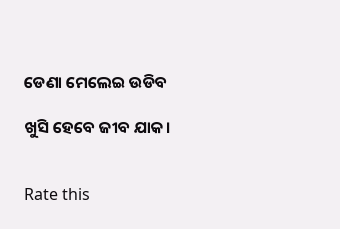ଡେଣା ମେଲେଇ ଉଡିବ

ଖୁସି ହେବେ ଜୀବ ଯାକ।


Rate this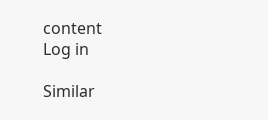content
Log in

Similar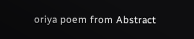oriya poem from Abstract